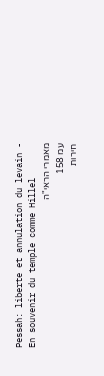Pessah: liberte et annulation du levain - En souvenir du temple comme Hillel
מאמרי הראי"ה
עמ 158
חירות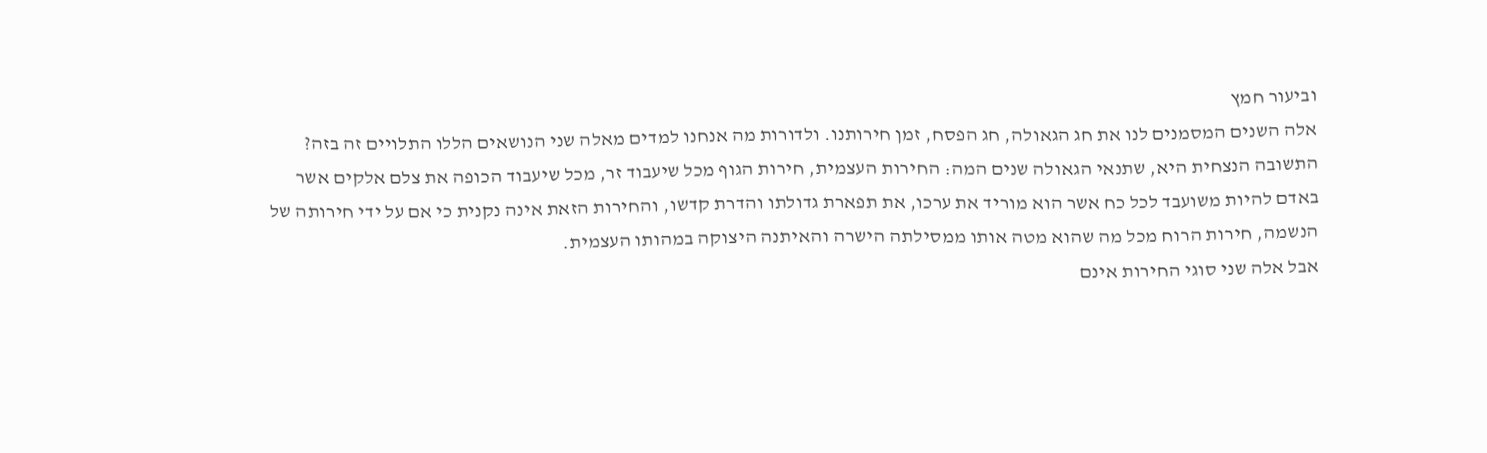וביעור חמץ
אלה השנים המסמנים לנו את חג הגאולה, חג הפסח, זמן חירותנו. ולדורות מה אנחנו למדים מאלה שני הנושאים הללו התלויים זה בזה?
התשובה הנצחית היא, שתנאי הגאולה שנים המה: החירות העצמית, חירות הגוף מכל שיעבוד זר, מכל שיעבוד הכופה את צלם אלקים אשר באדם להיות משועבד לכל כח אשר הוא מוריד את ערכו, את תפארת גדולתו והדרת קדשו, והחירות הזאת אינה נקנית כי אם על ידי חירותה של הנשמה, חירות הרוח מכל מה שהוא מטה אותו ממסילתה הישרה והאיתנה היצוקה במהותו העצמית.
אבל אלה שני סוגי החירות אינם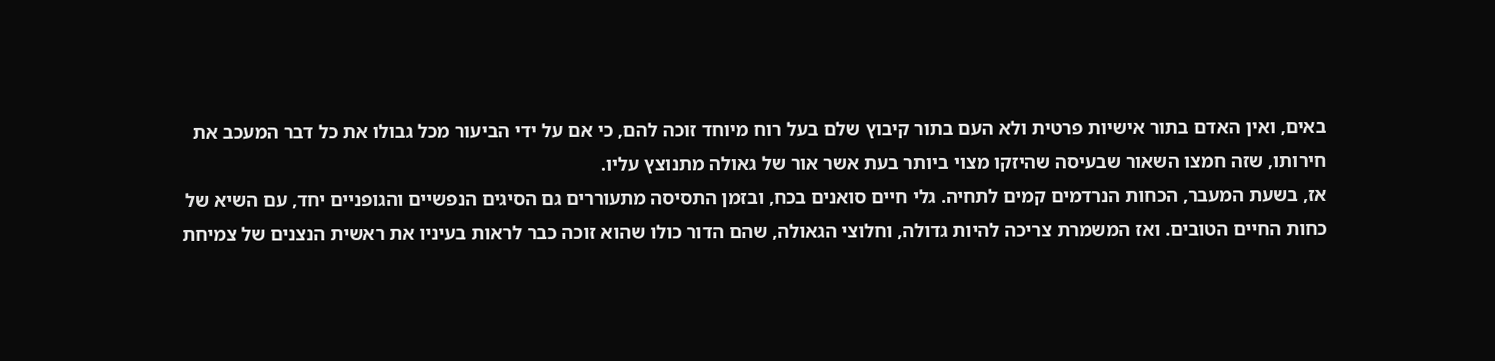באים, ואין האדם בתור אישיות פרטית ולא העם בתור קיבוץ שלם בעל רוח מיוחד זוכה להם, כי אם על ידי הביעור מכל גבולו את כל דבר המעכב את חירותו, שזה חמצו השאור שבעיסה שהיזקו מצוי ביותר בעת אשר אור של גאולה מתנוצץ עליו.
אז, בשעת המעבר, הכחות הנרדמים קמים לתחיה. גלי חיים סואנים בכח, ובזמן התסיסה מתעוררים גם הסיגים הנפשיים והגופניים יחד, עם השיא של כחות החיים הטובים. ואז המשמרת צריכה להיות גדולה, וחלוצי הגאולה, שהם הדור כולו שהוא זוכה כבר לראות בעיניו את ראשית הנצנים של צמיחת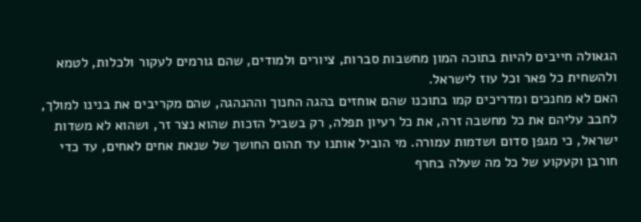הגאולה חייבים להיות בתוכה המון מחשבות סברות, ציורים ולמודים, שהם גורמים לעקור ולכלות, לטמא ולהשחית כל פאר וכל עוז לישראל.
האם לא מחנכים ומדריכים קמו בתוכנו שהם אוחזים בהגה החנוך וההנהגה, שהם מקריבים את בנינו למולך, לחבב עליהם את כל מחשבה זרה, את כל רעיון תפלה, רק בשביל הזכות שהוא נצר זר, ושהוא לא משדות ישראל, כי מגפן סדום ושדמות עמורה. מי הוביל אותנו עד תהום החושך של שנאת אחים לאחים, עד כדי חורבן וקעקוע של כל מה שעלה בחרף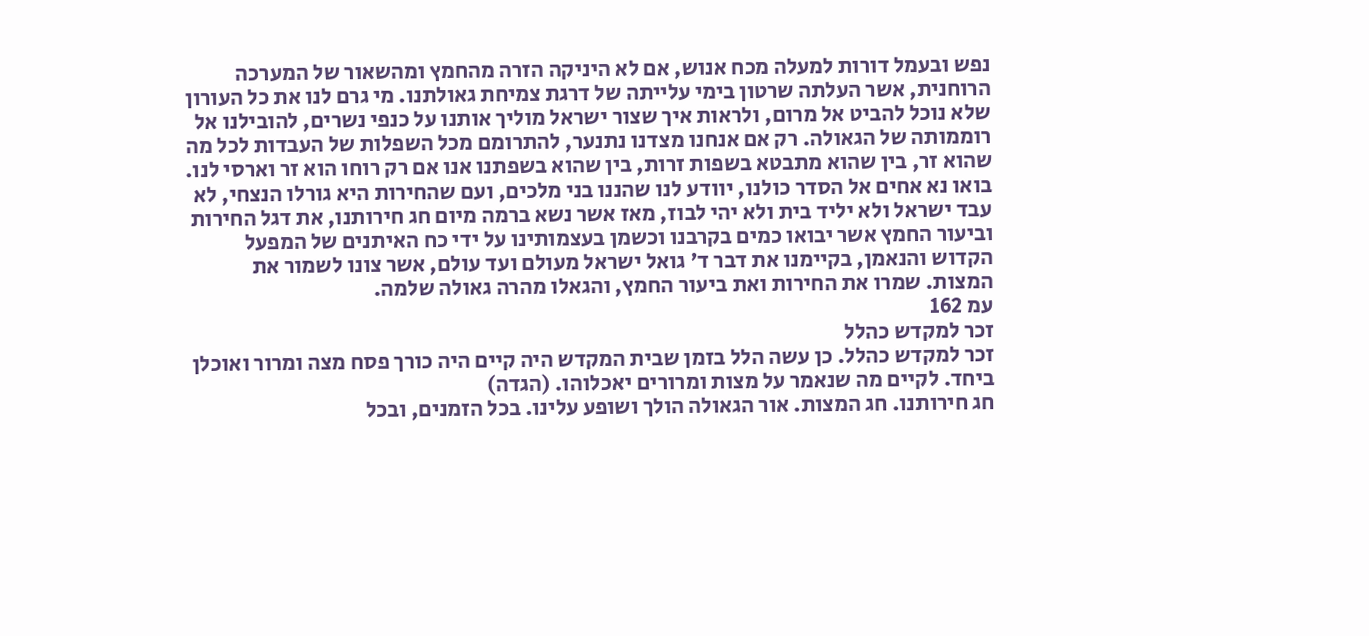נפש ובעמל דורות למעלה מכח אנוש, אם לא היניקה הזרה מהחמץ ומהשאור של המערכה הרוחנית, אשר העלתה שרטון בימי עלייתה של דרגת צמיחת גאולתנו. מי גרם לנו את כל העורון שלא נוכל להביט אל מרום, ולראות איך שצור ישראל מוליך אותנו על כנפי נשרים, להובילנו אל רוממותה של הגאולה. רק אם אנחנו מצדנו נתנער, להתרומם מכל השפלות של העבדות לכל מה שהוא זר, בין שהוא מתבטא בשפות זרות, בין שהוא בשפתנו אנו אם רק רוחו הוא זר וארסי לנו.
בואו נא אחים אל הסדר כולנו, יוודע לנו שהננו בני מלכים, ועם שהחירות היא גורלו הנצחי, לא עבד ישראל ולא יליד בית ולא יהי לבוז, מאז אשר נשא ברמה מיום חג חירותנו, את דגל החירות וביעור החמץ אשר יבואו כמים בקרבנו וכשמן בעצמותינו על ידי כח האיתנים של המפעל הקדוש והנאמן, בקיימנו את דבר ד' גואל ישראל מעולם ועד עולם, אשר צונו לשמור את המצות. שמרו את החירות ואת ביעור החמץ, והגאלו מהרה גאולה שלמה.
עמ 162
זכר למקדש כהלל
זכר למקדש כהלל. כן עשה הלל בזמן שבית המקדש היה קיים היה כורך פסח מצה ומרור ואוכלן ביחד. לקיים מה שנאמר על מצות ומרורים יאכלוהו. (הגדה)
חג חירותנו. חג המצות. אור הגאולה הולך ושופע עלינו. בכל הזמנים, ובכל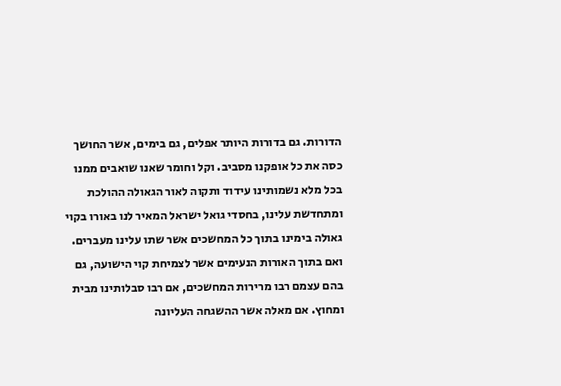הדורות. גם בדורות היותר אפלים, גם בימים, אשר החושך כסה את כל אופקנו מסביב. וקל וחומר שאנו שואבים ממנו בכל מלא נשמותינו עידוד ותקוה לאור הגאולה ההולכת ומתחדשת עלינו, בחסדי גואל ישראל המאיר לנו באורו בקוי גאולה בימינו בתוך כל המחשכים אשר שתו עלינו מעברים.
ואם בתוך האורות הנעימים אשר לצמיחת קוי הישועה, גם בהם עצמם רבו מרירות המחשכים, אם רבו סבלותינו מבית ומחוץ. אם מאלה אשר ההשגחה העליונה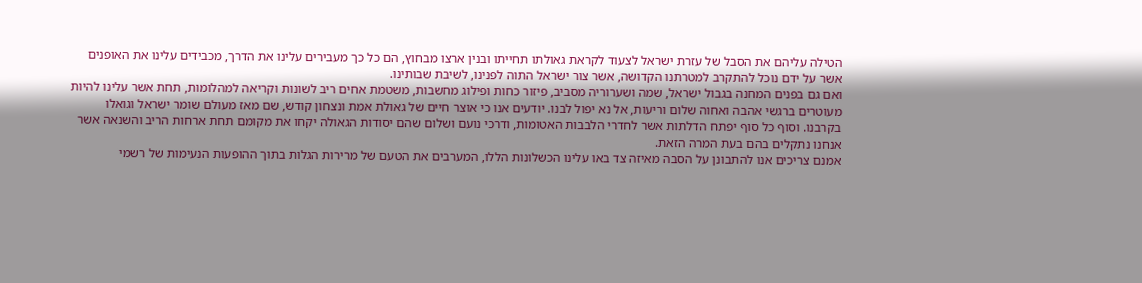הטילה עליהם את הסבל של עזרת ישראל לצעוד לקראת גאולתו תחייתו ובנין ארצו מבחוץ, הם כל כך מעבירים עלינו את הדרך, מכבידים עלינו את האופנים אשר על ידם נוכל להתקרב למטרתנו הקדושה, אשר צור ישראל התוה לפנינו, לשיבת שבותינו.
ואם גם בפנים המחנה בגבול ישראל, שמה ושערוריה מסביב, פיזור כחות ופילוג מחשבות, משטמת אחים ריב לשונות וקריאה למהלומות, תחת אשר עלינו להיות מעוטרים ברגשי אהבה ואחוה שלום וריעות, אל נא יפול לבנו. יודעים אנו כי אוצר חיים של גאולת אמת ונצחון קודש, שם מאז מעולם שומר ישראל וגואלו בקרבנו. וסוף כל סוף יפתח הדלתות אשר לחדרי הלבבות האטומות, ודרכי נועם ושלום שהם יסודות הגאולה יקחו את מקומם תחת ארחות הריב והשנאה אשר אנחנו נתקלים בהם בעת המרה הזאת.
אמנם צריכים אנו להתבונן על הסבה מאיזה צד באו עלינו הכשלונות הללו, המערבים את הטעם של מרירות הגלות בתוך ההופעות הנעימות של רשמי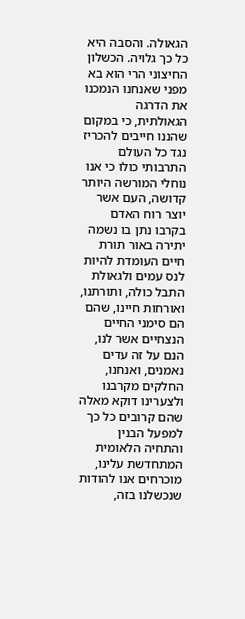הגאולה. והסבה היא כל כך גלויה. הכשלון החיצוני הרי הוא בא מפני שאנחנו הנמכנו את הדרגה הגאולתית, כי במקום שהננו חייבים להכריז נגד כל העולם התרבותי כולו כי אנו נוחלי המורשה היותר קדושה, העם אשר יוצר רוח האדם בקרבו נתן בו נשמה יתירה באור תורת חיים העומדת להיות לנס עמים ולגאולת התבל כולה, ותורתנו, ואורחות חיינו, שהם הם סימני החיים הנצחיים אשר לנו, הנם על זה עדים נאמנים, ואנחנו, החלקים מקרבנו ולצערינו דוקא מאלה שהם קרובים כל כך למפעל הבנין והתחיה הלאומית המתחדשת עלינו, מוכרחים אנו להודות שנכשלנו בזה,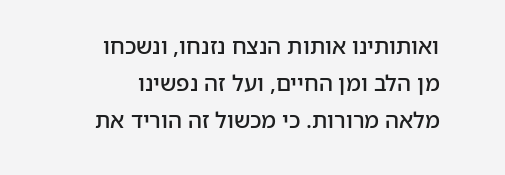ואותותינו אותות הנצח נזנחו, ונשכחו מן הלב ומן החיים, ועל זה נפשינו מלאה מרורות. כי מכשול זה הוריד את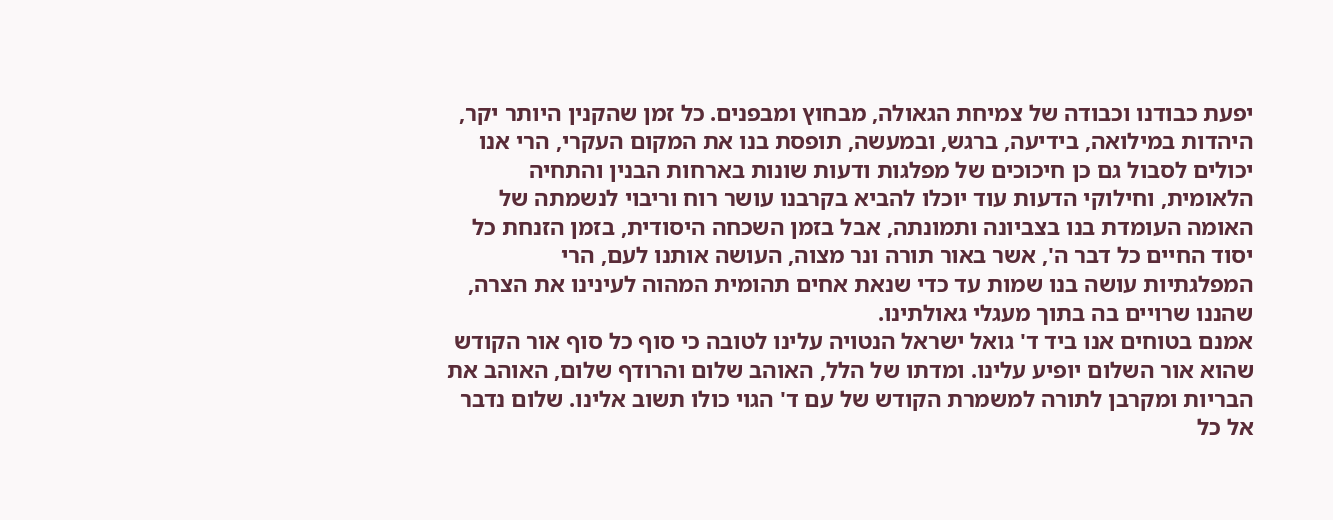יפעת כבודנו וכבודה של צמיחת הגאולה, מבחוץ ומבפנים. כל זמן שהקנין היותר יקר, היהדות במילואה, בידיעה, ברגש, ובמעשה, תופסת בנו את המקום העקרי, הרי אנו יכולים לסבול גם כן חיכוכים של מפלגות ודעות שונות בארחות הבנין והתחיה הלאומית, וחילוקי הדעות עוד יוכלו להביא בקרבנו עושר רוח וריבוי לנשמתה של האומה העומדת בנו בצביונה ותמונתה, אבל בזמן השכחה היסודית, בזמן הזנחת כל יסוד החיים כל דבר ה', אשר באור תורה ונר מצוה, העושה אותנו לעם, הרי המפלגתיות עושה בנו שמות עד כדי שנאת אחים תהומית המהוה לעינינו את הצרה, שהננו שרויים בה בתוך מעגלי גאולתינו.
אמנם בטוחים אנו ביד ד' גואל ישראל הנטויה עלינו לטובה כי סוף כל סוף אור הקודש שהוא אור השלום יופיע עלינו. ומדתו של הלל, האוהב שלום והרודף שלום, האוהב את הבריות ומקרבן לתורה למשמרת הקודש של עם ד' הגוי כולו תשוב אלינו. שלום נדבר אל כל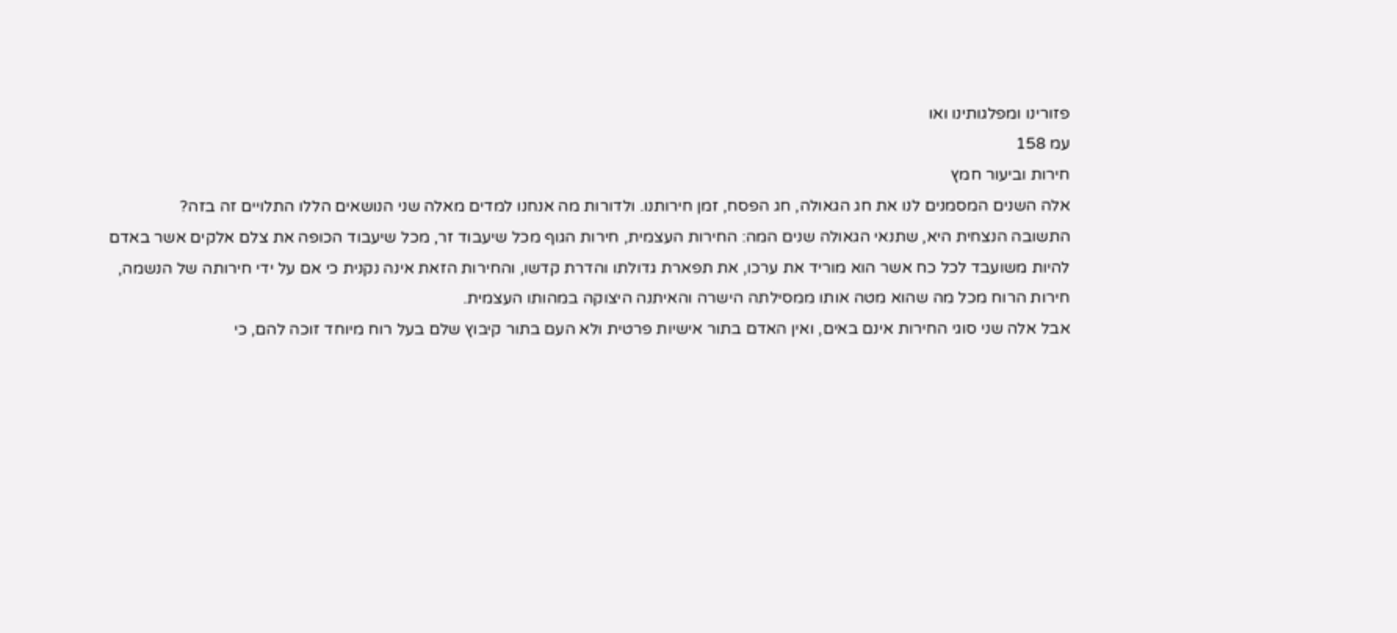פזורינו ומפלגותינו ואו
עמ 158
חירות וביעור חמץ
אלה השנים המסמנים לנו את חג הגאולה, חג הפסח, זמן חירותנו. ולדורות מה אנחנו למדים מאלה שני הנושאים הללו התלויים זה בזה?
התשובה הנצחית היא, שתנאי הגאולה שנים המה: החירות העצמית, חירות הגוף מכל שיעבוד זר, מכל שיעבוד הכופה את צלם אלקים אשר באדם להיות משועבד לכל כח אשר הוא מוריד את ערכו, את תפארת גדולתו והדרת קדשו, והחירות הזאת אינה נקנית כי אם על ידי חירותה של הנשמה, חירות הרוח מכל מה שהוא מטה אותו ממסילתה הישרה והאיתנה היצוקה במהותו העצמית.
אבל אלה שני סוגי החירות אינם באים, ואין האדם בתור אישיות פרטית ולא העם בתור קיבוץ שלם בעל רוח מיוחד זוכה להם, כי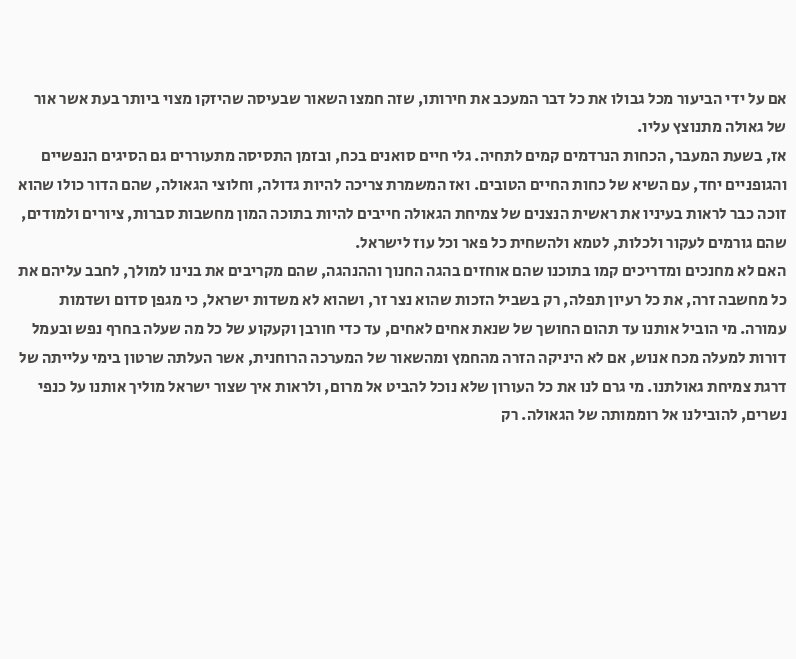אם על ידי הביעור מכל גבולו את כל דבר המעכב את חירותו, שזה חמצו השאור שבעיסה שהיזקו מצוי ביותר בעת אשר אור של גאולה מתנוצץ עליו.
אז, בשעת המעבר, הכחות הנרדמים קמים לתחיה. גלי חיים סואנים בכח, ובזמן התסיסה מתעוררים גם הסיגים הנפשיים והגופניים יחד, עם השיא של כחות החיים הטובים. ואז המשמרת צריכה להיות גדולה, וחלוצי הגאולה, שהם הדור כולו שהוא זוכה כבר לראות בעיניו את ראשית הנצנים של צמיחת הגאולה חייבים להיות בתוכה המון מחשבות סברות, ציורים ולמודים, שהם גורמים לעקור ולכלות, לטמא ולהשחית כל פאר וכל עוז לישראל.
האם לא מחנכים ומדריכים קמו בתוכנו שהם אוחזים בהגה החנוך וההנהגה, שהם מקריבים את בנינו למולך, לחבב עליהם את כל מחשבה זרה, את כל רעיון תפלה, רק בשביל הזכות שהוא נצר זר, ושהוא לא משדות ישראל, כי מגפן סדום ושדמות עמורה. מי הוביל אותנו עד תהום החושך של שנאת אחים לאחים, עד כדי חורבן וקעקוע של כל מה שעלה בחרף נפש ובעמל דורות למעלה מכח אנוש, אם לא היניקה הזרה מהחמץ ומהשאור של המערכה הרוחנית, אשר העלתה שרטון בימי עלייתה של דרגת צמיחת גאולתנו. מי גרם לנו את כל העורון שלא נוכל להביט אל מרום, ולראות איך שצור ישראל מוליך אותנו על כנפי נשרים, להובילנו אל רוממותה של הגאולה. רק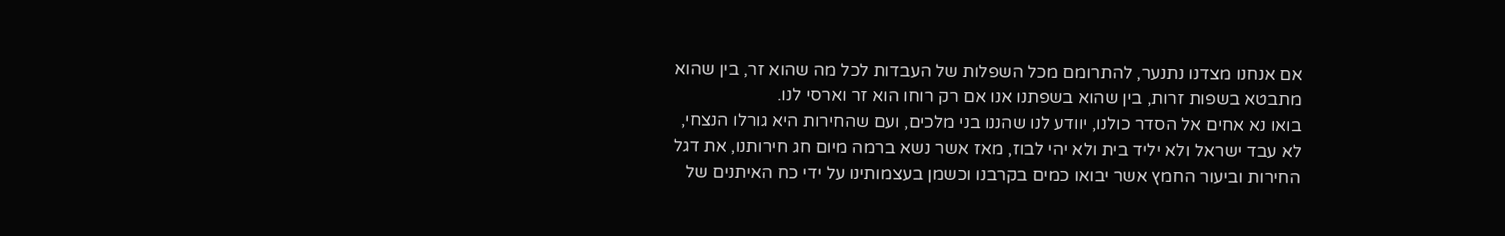אם אנחנו מצדנו נתנער, להתרומם מכל השפלות של העבדות לכל מה שהוא זר, בין שהוא מתבטא בשפות זרות, בין שהוא בשפתנו אנו אם רק רוחו הוא זר וארסי לנו.
בואו נא אחים אל הסדר כולנו, יוודע לנו שהננו בני מלכים, ועם שהחירות היא גורלו הנצחי, לא עבד ישראל ולא יליד בית ולא יהי לבוז, מאז אשר נשא ברמה מיום חג חירותנו, את דגל החירות וביעור החמץ אשר יבואו כמים בקרבנו וכשמן בעצמותינו על ידי כח האיתנים של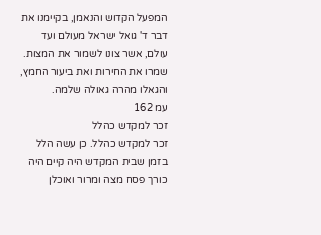המפעל הקדוש והנאמן, בקיימנו את דבר ד' גואל ישראל מעולם ועד עולם, אשר צונו לשמור את המצות. שמרו את החירות ואת ביעור החמץ, והגאלו מהרה גאולה שלמה.
עמ 162
זכר למקדש כהלל
זכר למקדש כהלל. כן עשה הלל בזמן שבית המקדש היה קיים היה כורך פסח מצה ומרור ואוכלן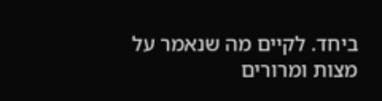ביחד. לקיים מה שנאמר על מצות ומרורים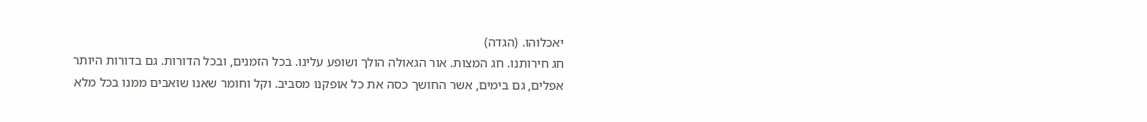יאכלוהו. (הגדה)
חג חירותנו. חג המצות. אור הגאולה הולך ושופע עלינו. בכל הזמנים, ובכל הדורות. גם בדורות היותר אפלים, גם בימים, אשר החושך כסה את כל אופקנו מסביב. וקל וחומר שאנו שואבים ממנו בכל מלא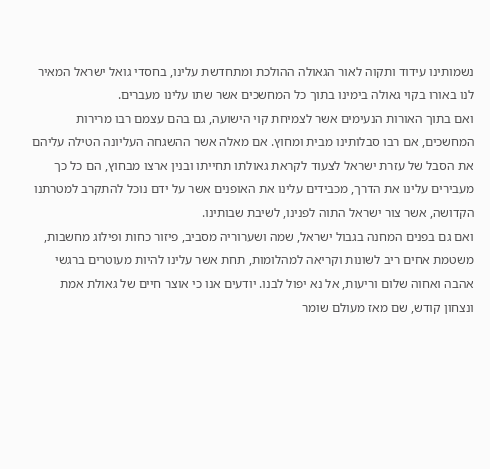נשמותינו עידוד ותקוה לאור הגאולה ההולכת ומתחדשת עלינו, בחסדי גואל ישראל המאיר לנו באורו בקוי גאולה בימינו בתוך כל המחשכים אשר שתו עלינו מעברים.
ואם בתוך האורות הנעימים אשר לצמיחת קוי הישועה, גם בהם עצמם רבו מרירות המחשכים, אם רבו סבלותינו מבית ומחוץ. אם מאלה אשר ההשגחה העליונה הטילה עליהם את הסבל של עזרת ישראל לצעוד לקראת גאולתו תחייתו ובנין ארצו מבחוץ, הם כל כך מעבירים עלינו את הדרך, מכבידים עלינו את האופנים אשר על ידם נוכל להתקרב למטרתנו הקדושה, אשר צור ישראל התוה לפנינו, לשיבת שבותינו.
ואם גם בפנים המחנה בגבול ישראל, שמה ושערוריה מסביב, פיזור כחות ופילוג מחשבות, משטמת אחים ריב לשונות וקריאה למהלומות, תחת אשר עלינו להיות מעוטרים ברגשי אהבה ואחוה שלום וריעות, אל נא יפול לבנו. יודעים אנו כי אוצר חיים של גאולת אמת ונצחון קודש, שם מאז מעולם שומר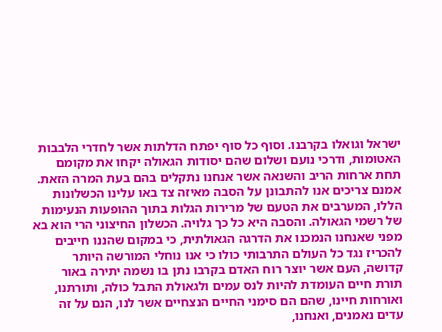ישראל וגואלו בקרבנו. וסוף כל סוף יפתח הדלתות אשר לחדרי הלבבות האטומות, ודרכי נועם ושלום שהם יסודות הגאולה יקחו את מקומם תחת ארחות הריב והשנאה אשר אנחנו נתקלים בהם בעת המרה הזאת.
אמנם צריכים אנו להתבונן על הסבה מאיזה צד באו עלינו הכשלונות הללו, המערבים את הטעם של מרירות הגלות בתוך ההופעות הנעימות של רשמי הגאולה. והסבה היא כל כך גלויה. הכשלון החיצוני הרי הוא בא מפני שאנחנו הנמכנו את הדרגה הגאולתית, כי במקום שהננו חייבים להכריז נגד כל העולם התרבותי כולו כי אנו נוחלי המורשה היותר קדושה, העם אשר יוצר רוח האדם בקרבו נתן בו נשמה יתירה באור תורת חיים העומדת להיות לנס עמים ולגאולת התבל כולה, ותורתנו, ואורחות חיינו, שהם הם סימני החיים הנצחיים אשר לנו, הנם על זה עדים נאמנים, ואנחנו,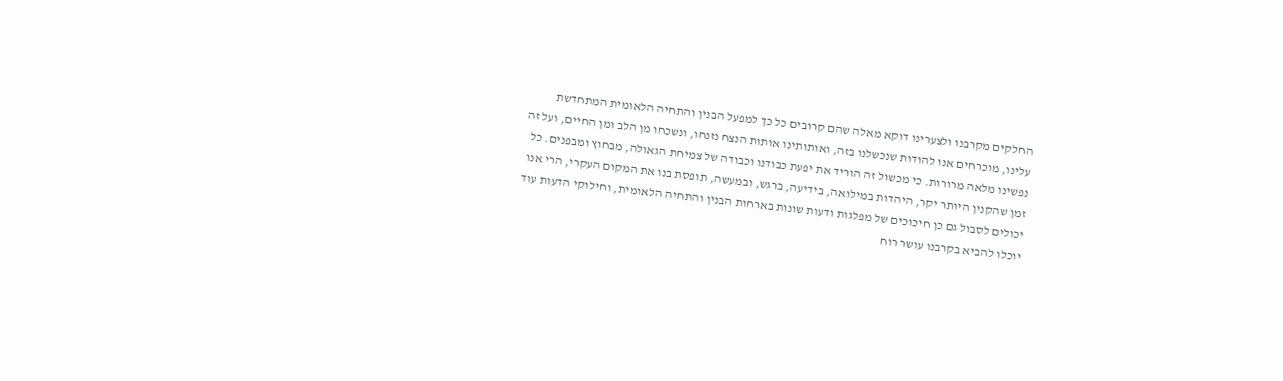החלקים מקרבנו ולצערינו דוקא מאלה שהם קרובים כל כך למפעל הבנין והתחיה הלאומית המתחדשת עלינו, מוכרחים אנו להודות שנכשלנו בזה, ואותותינו אותות הנצח נזנחו, ונשכחו מן הלב ומן החיים, ועל זה נפשינו מלאה מרורות. כי מכשול זה הוריד את יפעת כבודנו וכבודה של צמיחת הגאולה, מבחוץ ומבפנים. כל זמן שהקנין היותר יקר, היהדות במילואה, בידיעה, ברגש, ובמעשה, תופסת בנו את המקום העקרי, הרי אנו יכולים לסבול גם כן חיכוכים של מפלגות ודעות שונות בארחות הבנין והתחיה הלאומית, וחילוקי הדעות עוד יוכלו להביא בקרבנו עושר רוח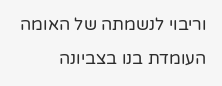וריבוי לנשמתה של האומה העומדת בנו בצביונה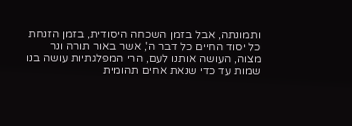ותמונתה, אבל בזמן השכחה היסודית, בזמן הזנחת כל יסוד החיים כל דבר ה', אשר באור תורה ונר מצוה, העושה אותנו לעם, הרי המפלגתיות עושה בנו שמות עד כדי שנאת אחים תהומית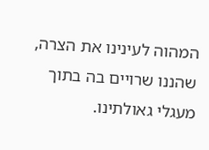המהוה לעינינו את הצרה, שהננו שרויים בה בתוך מעגלי גאולתינו.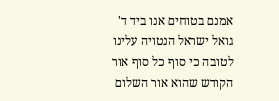אמנם בטוחים אנו ביד ד' גואל ישראל הנטויה עלינו לטובה כי סוף כל סוף אור הקודש שהוא אור השלום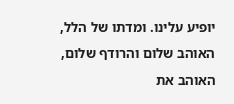יופיע עלינו. ומדתו של הלל, האוהב שלום והרודף שלום, האוהב את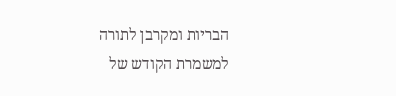הבריות ומקרבן לתורה למשמרת הקודש של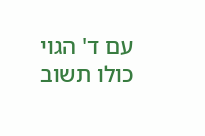עם ד' הגוי כולו תשוב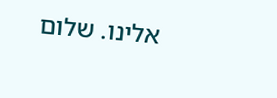אלינו. שלום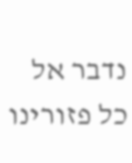נדבר אל כל פזורינו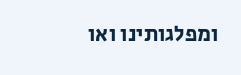ומפלגותינו ואו